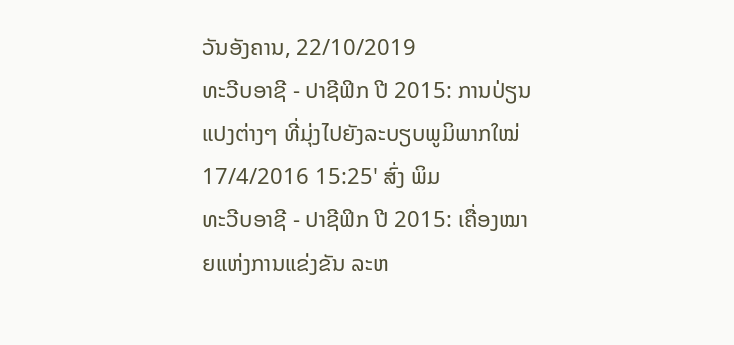ວັນອັງຄານ, 22/10/2019
ທະວີບອາຊີ - ປາຊີຟິກ ປີ 2015: ການປ່ຽນແປງຕ່າງໆ ທີ່ມຸ່ງໄປຍັງລະບຽບພູມິພາກໃໝ່
17/4/2016 15:25' ສົ່ງ ພິມ
ທະວີບອາຊີ - ປາຊີຟິກ ປີ 2015: ເຄື່ອງໝາຍແຫ່ງການແຂ່ງຂັນ ລະຫ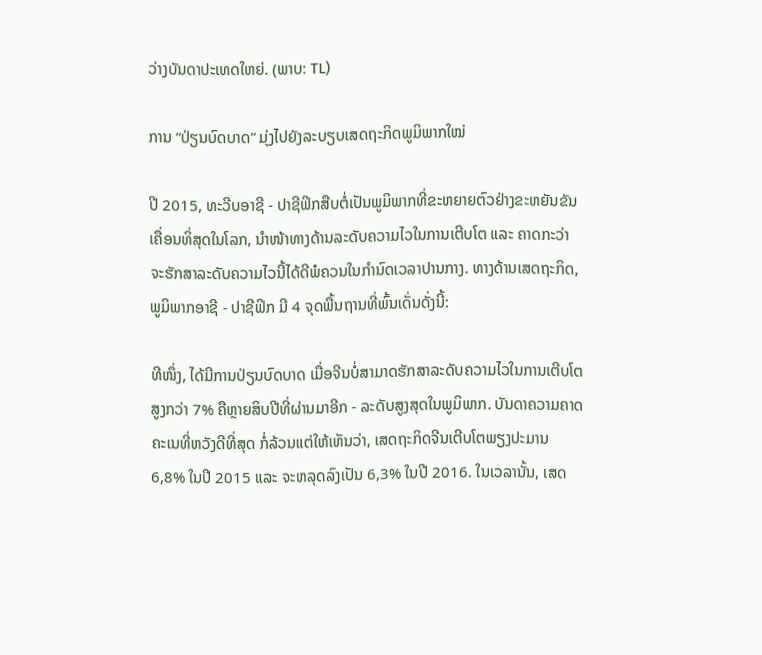ວ່າງບັນດາປະເທດໃຫຍ່. (ພາບ: TL)

ການ “ປ່ຽນບົດບາດ” ມຸ່ງໄປຍັງລະບຽບເສດຖະກິດພູມິພາກໃໝ່

ປີ 2015, ທະວີບອາຊີ - ປາຊີຟິກສືບຕໍ່ເປັນພູມິພາກທີ່ຂະຫຍາຍຕົວຢ່າງຂະຫຍັນຂັນເຄື່ອນທິ່ສຸດໃນໂລກ, ນຳໜ້າທາງດ້ານລະດັບຄວາມໄວໃນການເຕີບໂຕ ແລະ ຄາດກະວ່າຈະຮັກສາລະດັບຄວາມໄວນີ້ໄດ້ດີພໍຄວນໃນກຳນົດເວລາປານກາງ. ທາງດ້ານເສດຖະກິດ, ພູມິພາກອາຊີ - ປາຊີຟິກ ມີ 4 ຈຸດພື້ນຖານທີ່ພົ້ນເດັ່ນດັ່ງນີ້:

ທີໜຶ່ງ, ໄດ້ມີການປ່ຽນບົດບາດ ເມື່ອຈີນບໍ່ສາມາດຮັກສາລະດັບຄວາມໄວໃນການເຕີບໂຕສູງກວ່າ 7% ຄືຫຼາຍສິບປີທີ່ຜ່ານມາອີກ - ລະດັບສູງສຸດໃນພູມິພາກ. ບັນດາຄວາມຄາດຄະເນທີ່ຫວັງດີທີ່ສຸດ ກໍ່ລ້ວນແຕ່ໃຫ້ເຫັນວ່າ, ເສດຖະກິດຈີນເຕີບໂຕພຽງປະມານ 6,8% ໃນປີ 2015 ແລະ ຈະຫລຸດລົງເປັນ 6,3% ໃນປີ 2016. ໃນເວລານັ້ນ, ເສດ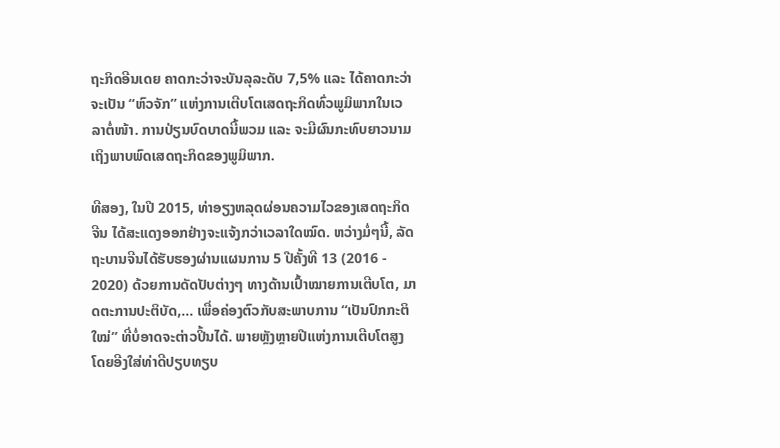ຖະກິດອີນເດຍ ຄາດກະວ່າຈະບັນລຸລະດັບ 7,5% ແລະ ໄດ້ຄາດກະວ່າຈະເປັນ “ຫົວຈັກ” ແຫ່ງການເຕີບໂຕເສດຖະກິດທົ່ວພູມິພາກໃນເວລາຕໍ່ໜ້າ. ການປ່ຽນບົດບາດນີ້ພວມ ແລະ ຈະມີຜົນກະທົບຍາວນາມເຖິງພາບພົດເສດຖະກິດຂອງພູມິພາກ.

ທີສອງ, ໃນປີ 2015, ທ່າອຽງຫລຸດຜ່ອນຄວາມໄວຂອງເສດຖະກິດຈີນ ໄດ້ສະແດງອອກຢ່າງຈະແຈ້ງກວ່າເວລາໃດໝົດ. ຫວ່າງມໍ່ໆນີ້, ລັດຖະບານຈີນໄດ້ຮັບຮອງຜ່ານແຜນການ 5 ປີຄັ້ງທີ 13 (2016 - 2020) ດ້ວຍການດັດປັບຕ່າງໆ ທາງດ້ານເປົ້າໝາຍການເຕີບໂຕ, ມາດຕະການປະຕິບັດ,... ເພື່ອຄ່ອງຕົວກັບສະພາບການ “ເປັນປົກກະຕິໃໝ່” ທີ່ບໍ່ອາດຈະຕ່າວປິ້ນໄດ້. ພາຍຫຼັງຫຼາຍປີແຫ່ງການເຕີບໂຕສູງ ໂດຍອີງໃສ່ທ່າດີປຽບທຽບ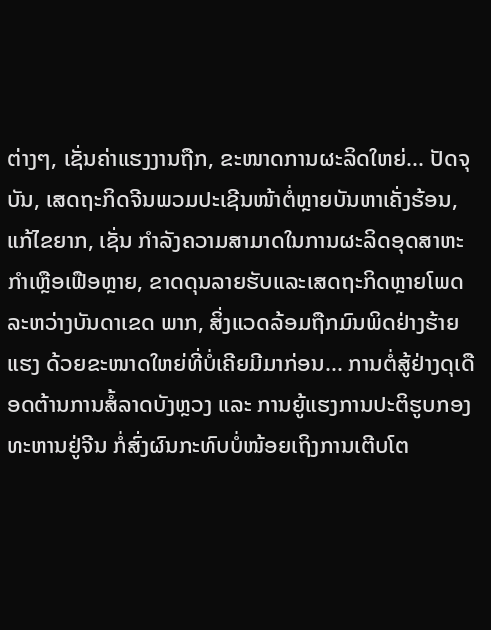ຕ່າງໆ, ເຊັ່ນຄ່າແຮງງານຖືກ, ຂະໜາດການຜະລິດໃຫຍ່... ປັດຈຸບັນ, ເສດຖະກິດຈີນພວມປະເຊີນໜ້າຕໍ່ຫຼາຍບັນຫາເຄັ່ງຮ້ອນ, ແກ້ໄຂຍາກ, ເຊັ່ນ ກຳລັງຄວາມສາມາດໃນການຜະລິດອຸດສາຫະກຳເຫຼືອເຟືອຫຼາຍ, ຂາດດຸນລາຍຮັບແລະເສດຖະກິດຫຼາຍໂພດ ລະຫວ່າງບັນດາເຂດ ພາກ, ສິ່ງແວດລ້ອມຖືກມົນພິດຢ່າງຮ້າຍແຮງ ດ້ວຍຂະໜາດໃຫຍ່ທີ່ບໍ່ເຄີຍມີມາກ່ອນ... ການຕໍ່ສູ້ຢ່າງດຸເດືອດຕ້ານການສໍ້ລາດບັງຫຼວງ ແລະ ການຍູ້ແຮງການປະຕິຮູບກອງທະຫານຢູ່ຈີນ ກໍ່ສົ່ງຜົນກະທົບບໍ່ໜ້ອຍເຖິງການເຕີບໂຕ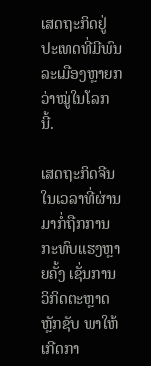ເສດຖະກິດຢູ່ປະເທດທີ່ມີພົນລະເມືອງຫຼາຍກວ່າໝູ່ໃນໂລກນີ້.

ເສດຖະກິດຈີນໃນເວລາທີ່ຜ່ານມາກໍ່ຖືກການກະທົບແຮງຫຼາຍຄັ້ງ ເຊັ່ນການວິກິດຕະຫຼາດຫຼັກຊັບ ພາໃຫ້ເກີດກາ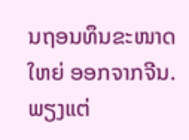ນຖອນທຶນຂະໜາດໃຫຍ່ ອອກຈາກຈີນ. ພຽງແຕ່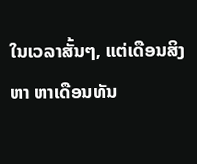ໃນເວລາສັ້ນໆ, ແຕ່ເດືອນສິງຫາ ຫາເດືອນທັນ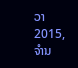ວາ 2015, ຈຳນ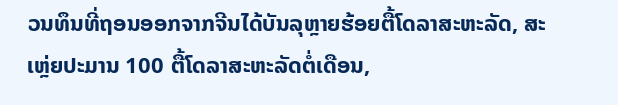ວນທຶນທີ່ຖອນອອກຈາກຈີນໄດ້ບັນລຸຫຼາຍຮ້ອຍຕື້ໂດລາສະຫະລັດ, ສະເຫຼ່ຍປະມານ 100 ຕື້ໂດລາສະຫະລັດຕໍ່ເດືອນ,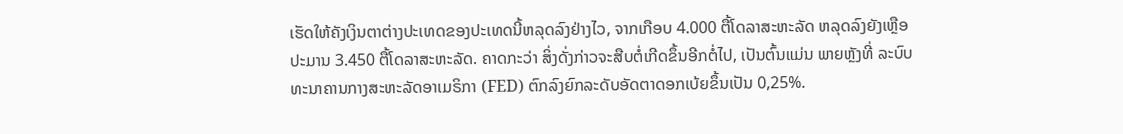ເຮັດໃຫ້ຄັງເງິນຕາຕ່າງປະເທດຂອງປະເທດນີ້ຫລຸດລົງຢ່າງໄວ, ຈາກເກືອບ 4.000 ຕື້ໂດລາສະຫະລັດ ຫລຸດລົງຍັງເຫຼືອປະມານ 3.450 ຕື້ໂດລາສະຫະລັດ. ຄາດກະວ່າ ສິ່ງດັ່ງກ່າວຈະສືບຕໍ່ເກີດຂຶ້ນອີກຕໍ່ໄປ, ເປັນຕົ້ນແມ່ນ ພາຍຫຼັງທີ່ ລະບົບທະນາຄານກາງສະຫະລັດອາເມຣິກາ (FED) ຕົກລົງຍົກລະດັບອັດຕາດອກເບ້ຍຂຶ້ນເປັນ 0,25%.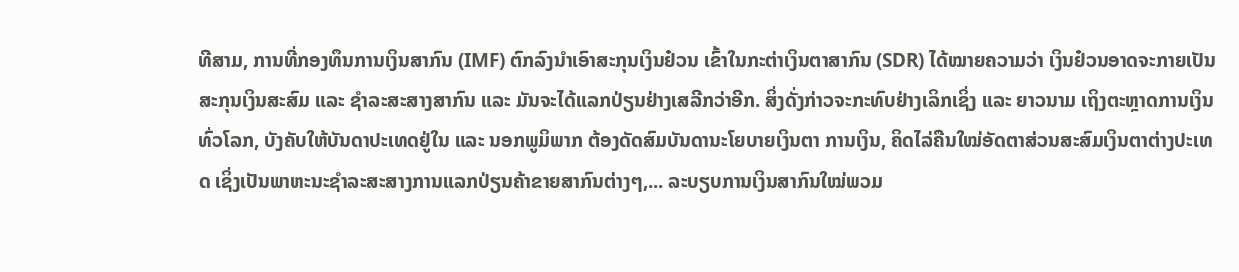ທີສາມ, ການທີ່ກອງທຶນການເງິນສາກົນ (IMF) ຕົກລົງນຳເອົາສະກຸນເງິນຢ໋ວນ ເຂົ້າໃນກະຕ່າເງິນຕາສາກົນ (SDR) ໄດ້ໝາຍຄວາມວ່າ ເງິນຢ໋ວນອາດຈະກາຍເປັນສະກຸນເງິນສະສົມ ແລະ ຊຳລະສະສາງສາກົນ ແລະ ມັນຈະໄດ້ແລກປ່ຽນຢ່າງເສລີກວ່າອີກ. ສິ່ງດັ່ງກ່າວຈະກະທົບຢ່າງເລິກເຊິ່ງ ແລະ ຍາວນາມ ເຖິງຕະຫຼາດການເງິນທົ່ວໂລກ, ບັງຄັບໃຫ້ບັນດາປະເທດຢູ່ໃນ ແລະ ນອກພູມິພາກ ຕ້ອງດັດສົມບັນດານະໂຍບາຍເງິນຕາ ການເງິນ, ຄິດໄລ່ຄືນໃໝ່ອັດຕາສ່ວນສະສົມເງິນຕາຕ່າງປະເທດ ເຊິ່ງເປັນພາຫະນະຊຳລະສະສາງການແລກປ່ຽນຄ້າຂາຍສາກົນຕ່າງໆ,... ລະບຽບການເງິນສາກົນໃໝ່ພວມ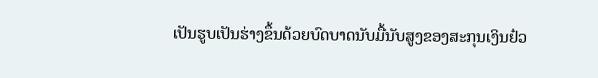ເປັນຮູບເປັນຮ່າງຂຶ້ນດ້ວຍບົດບາດນັບມື້ນັບສູງຂອງສະກຸນເງິນຢ໋ວ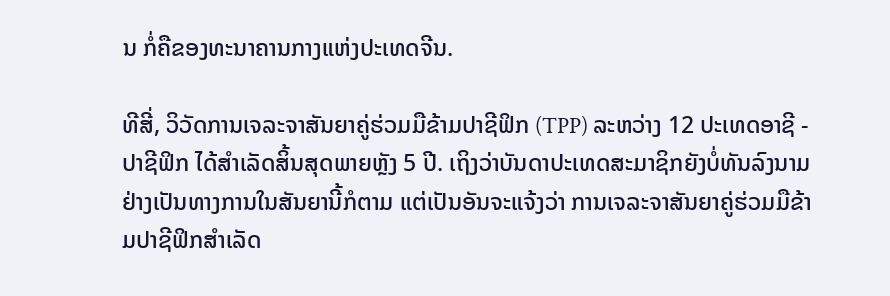ນ ກໍ່ຄືຂອງທະນາຄານກາງແຫ່ງປະເທດຈີນ.

ທີສີ່, ວິວັດການເຈລະຈາສັນຍາຄູ່ຮ່ວມມືຂ້າມປາຊີຟິກ (TPP) ລະຫວ່າງ 12 ປະເທດອາຊີ - ປາຊີຟິກ ໄດ້ສຳເລັດສິ້ນສຸດພາຍຫຼັງ 5 ປີ. ເຖິງວ່າບັນດາປະເທດສະມາຊິກຍັງບໍ່ທັນລົງນາມຢ່າງເປັນທາງການໃນສັນຍານີ້ກໍຕາມ ແຕ່ເປັນອັນຈະແຈ້ງວ່າ ການເຈລະຈາສັນຍາຄູ່ຮ່ວມມືຂ້າມປາຊີຟິກສຳເລັດ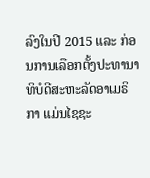ລົງໃນປີ 2015 ແລະ ກ່ອນການເລືອກຕັ້ງປະທານາທິບໍດີສະຫະລັດອາເມຣິກາ ແມ່ນໄຊຊະ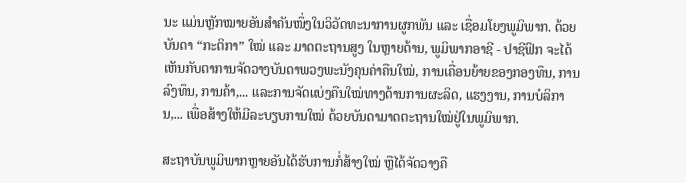ນະ ແມ່ນຫຼັກໝາຍອັນສຳຄັນໜຶ່ງໃນວິວັດທະນາການຜູກພັນ ແລະ ເຊື່ອມໂຍງພູມິພາກ. ດ້ວຍບັນດາ “ກະຕິກາ” ໃໝ່ ແລະ ມາດຕະຖານສູງ ໃນຫຼາຍດ້ານ, ພູມິພາກອາຊີ - ປາຊີຟິກ ຈະໄດ້ເຫັນກັບຕາການຈັດວາງບັນດາພວງພະນັງຄຸນຄ່າຄືນໃໝ່, ການເຄື່ອນຍ້າຍຂອງກອງທຶນ, ການລົງທຶນ, ການຄ້າ,... ແລະການຈັດແບ່ງຄືນໃໝ່ທາງດ້ານການຜະລິດ, ແຮງງານ, ການບໍລິການ,... ເພື່ອສ້າງໃຫ້ມີລະບຽບການໃໝ່ ດ້ວຍບັນດາມາດຕະຖານໃໝ່ຢູ່ໃນພູມິພາກ.

ສະຖາບັນພູມິພາກຫຼາຍອັນໄດ້ຮັບການກໍ່ສ້າງໃໝ່ ຫຼືໄດ້ຈັດວາງຄື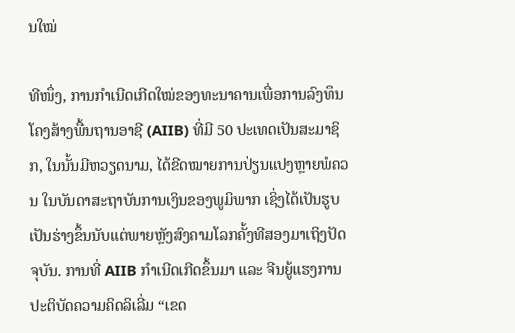ນໃໝ່

ທີໜຶ່ງ, ການກຳເນີດເກີດໃໝ່ຂອງທະນາຄານເພື່ອການລົງທຶນໂຄງສ້າງພື້ນຖານອາຊີ (AIIB) ທີ່ມີ 50 ປະເທດເປັນສະມາຊິກ, ໃນນັ້ນມີຫວຽດນາມ, ໄດ້ຂີດໝາຍການປ່ຽນແປງຫຼາຍພໍຄວນ ໃນບັນດາສະຖາບັນການເງິນຂອງພູມິພາກ ເຊິ່ງໄດ້ເປັນຮູບເປັນຮ່າງຂຶ້ນນັບແຕ່ພາຍຫຼັງສົງຄາມໂລກຄັ້ງທີສອງມາເຖິງປັດຈຸບັນ. ການທີ່ AIIB ກຳເນີດເກີດຂຶ້ນມາ ແລະ ຈີນຍູ້ແຮງການປະຕິບັດຄວາມຄິດລິເລີ່ມ “ເຂດ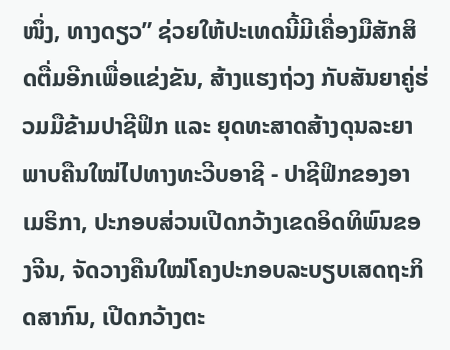ໜຶ່ງ, ທາງດຽວ” ຊ່ວຍໃຫ້ປະເທດນີ້ມີເຄື່ອງມືສັກສິດຕື່ມອີກເພື່ອແຂ່ງຂັນ, ສ້າງແຮງຖ່ວງ ກັບສັນຍາຄູ່ຮ່ວມມືຂ້າມປາຊີຟິກ ແລະ ຍຸດທະສາດສ້າງດຸນລະຍາພາບຄືນໃໝ່ໄປທາງທະວີບອາຊີ - ປາຊີຟິກຂອງອາເມຣິກາ, ປະກອບສ່ວນເປີດກວ້າງເຂດອິດທິພົນຂອງຈີນ, ຈັດວາງຄືນໃໝ່ໂຄງປະກອບລະບຽບເສດຖະກິດສາກົນ, ເປີດກວ້າງຕະ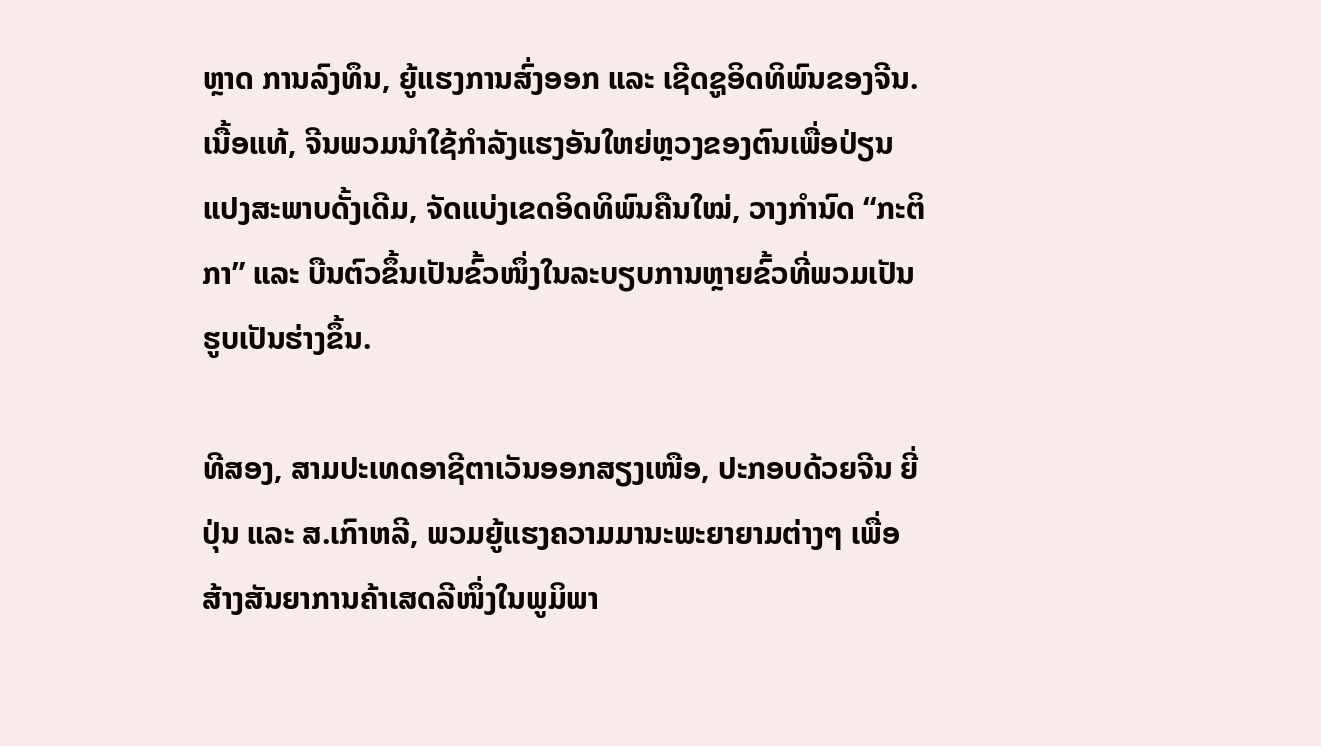ຫຼາດ ການລົງທຶນ, ຍູ້ແຮງການສົ່ງອອກ ແລະ ເຊີດຊູອິດທິພົນຂອງຈີນ. ເນື້ອແທ້, ຈີນພວມນຳໃຊ້ກຳລັງແຮງອັນໃຫຍ່ຫຼວງຂອງຕົນເພື່ອປ່ຽນແປງສະພາບດັ້ງເດີມ, ຈັດແບ່ງເຂດອິດທິພົນຄືນໃໝ່, ວາງກຳນົດ “ກະຕິກາ” ແລະ ບືນຕົວຂຶ້ນເປັນຂົ້ວໜຶ່ງໃນລະບຽບການຫຼາຍຂົ້ວທີ່ພວມເປັນຮູບເປັນຮ່າງຂຶ້ນ.

ທີສອງ, ສາມປະເທດອາຊີຕາເວັນອອກສຽງເໜືອ, ປະກອບດ້ວຍຈີນ ຍີ່ປຸ່ນ ແລະ ສ.ເກົາຫລີ, ພວມຍູ້ແຮງຄວາມມານະພະຍາຍາມຕ່າງໆ ເພື່ອສ້າງສັນຍາການຄ້າເສດລີໜຶ່ງໃນພູມິພາ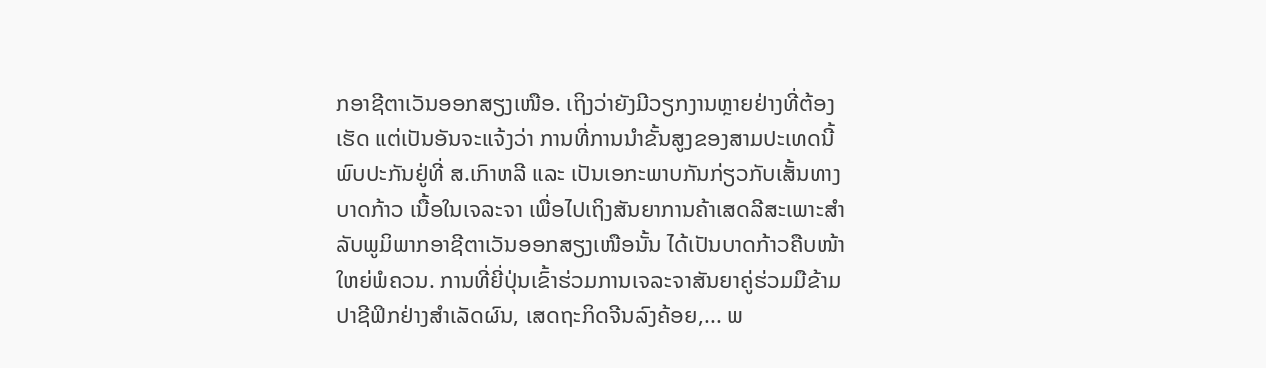ກອາຊີຕາເວັນອອກສຽງເໜືອ. ເຖິງວ່າຍັງມີວຽກງານຫຼາຍຢ່າງທີ່ຕ້ອງເຮັດ ແຕ່ເປັນອັນຈະແຈ້ງວ່າ ການທີ່ການນຳຂັ້ນສູງຂອງສາມປະເທດນີ້ພົບປະກັນຢູ່ທີ່ ສ.ເກົາຫລີ ແລະ ເປັນເອກະພາບກັນກ່ຽວກັບເສັ້ນທາງ ບາດກ້າວ ເນື້ອໃນເຈລະຈາ ເພື່ອໄປເຖິງສັນຍາການຄ້າເສດລີສະເພາະສຳລັບພູມິພາກອາຊີຕາເວັນອອກສຽງເໜືອນັ້ນ ໄດ້ເປັນບາດກ້າວຄືບໜ້າໃຫຍ່ພໍຄວນ. ການທີ່ຍີ່ປຸ່ນເຂົ້າຮ່ວມການເຈລະຈາສັນຍາຄູ່ຮ່ວມມືຂ້າມປາຊີຟິກຢ່າງສຳເລັດຜົນ, ເສດຖະກິດຈີນລົງຄ້ອຍ,... ພ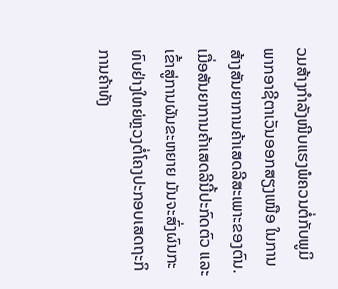ວມສ້າງກຳລັງໜີບແຮງພໍຄວນຕໍ່ກັບພູມິພາກອາຊີຕາເວັນອອກສຽງເໜືອ ໃນການສ້າງສັນຍາການຄ້າເສດລີສະເພາະຂອງຕົນ. ເມື່ອສັນຍາການຄ້າເສດລີນີ້ປະກົດຕົວ ແລະ ເຂົ້າສູ່ການຜັນຂະຫຍາຍ ມັນຈະສົ່ງຜົນກະທົບຢ່າງໃຫຍ່ຫຼວງຕໍ່ໂຄງປະກອບເສດຖະກິ ການຄ້າທັງ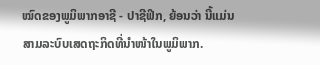ໝົດຂອງພູມິພາກອາຊີ - ປາຊີຟິກ, ຍ້ອນວ່າ ນີ້ແມ່ນສາມລະບົບເສດຖະກິດທີ່ນຳໜ້າໃນພູມິພາກ.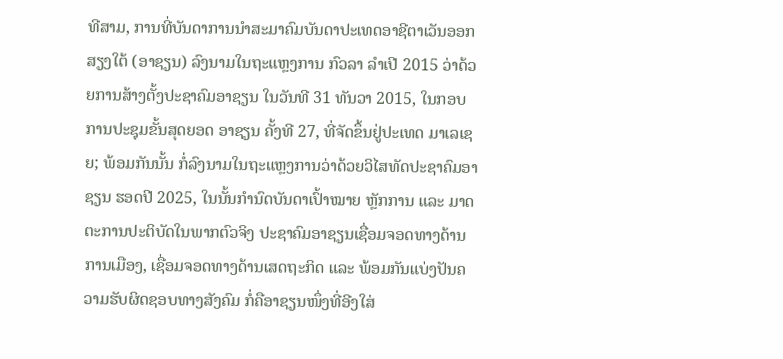ທີສາມ, ການທີ່ບັນດາການນຳສະມາຄົມບັນດາປະເທດອາຊີຕາເວັນອອກສຽງໃຕ້ (ອາຊຽນ) ລົງນາມໃນຖະແຫຼງການ ກົວລາ ລຳເປີ 2015 ວ່າດ້ວຍການສ້າງຕັ້ງປະຊາຄົມອາຊຽນ ໃນວັນທີ 31 ທັນວາ 2015, ໃນກອບການປະຊຸມຂັ້ນສຸດຍອດ ອາຊຽນ ຄັ້ງທີ 27, ທີ່ຈັດຂຶ້ນຢູ່ປະເທດ ມາເລເຊຍ; ພ້ອມກັນນັ້ນ ກໍ່ລົງນາມໃນຖະແຫຼງການວ່າດ້ວຍວິໄສທັດປະຊາຄົມອາຊຽນ ຮອດປີ 2025, ໃນນັ້ນກຳນົດບັນດາເປົ້າໝາຍ ຫຼັກການ ແລະ ມາດຕະການປະຕິບັດໃນພາກຕົວຈິງ ປະຊາຄົມອາຊຽນເຊື່ອມຈອດທາງດ້ານການເມືອງ, ເຊື່ອມຈອດທາງດ້ານເສດຖະກິດ ແລະ ພ້ອມກັນແບ່ງປັນຄວາມຮັບຜິດຊອບທາງສັງຄົມ ກໍ່ຄືອາຊຽນໜຶ່ງທີ່ອີງໃສ່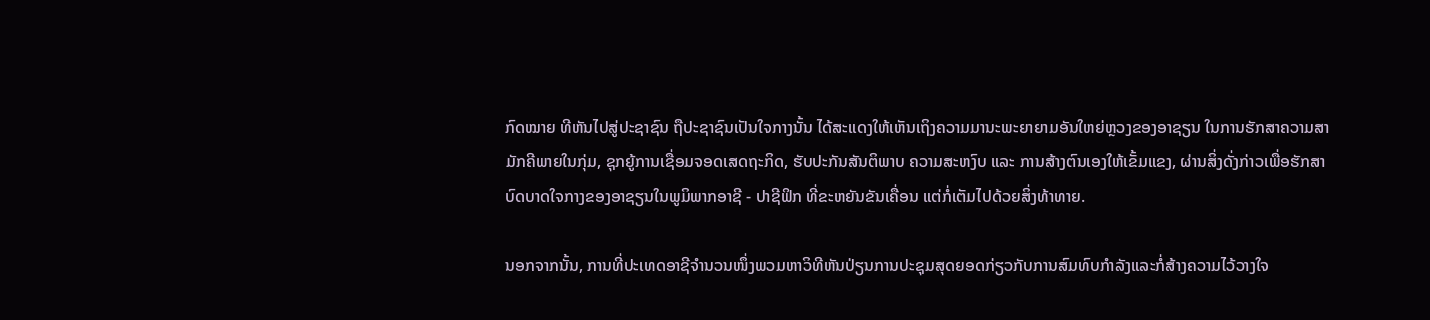ກົດໝາຍ ທີຫັນໄປສູ່ປະຊາຊົນ ຖືປະຊາຊົນເປັນໃຈກາງນັ້ນ ໄດ້ສະແດງໃຫ້ເຫັນເຖິງຄວາມມານະພະຍາຍາມອັນໃຫຍ່ຫຼວງຂອງອາຊຽນ ໃນການຮັກສາຄວາມສາມັກຄີພາຍໃນກຸ່ມ, ຊຸກຍູ້ການເຊື່ອມຈອດເສດຖະກິດ, ຮັບປະກັນສັນຕິພາບ ຄວາມສະຫງົບ ແລະ ການສ້າງຕົນເອງໃຫ້ເຂັ້ມແຂງ, ຜ່ານສິ່ງດັ່ງກ່າວເພື່ອຮັກສາບົດບາດໃຈກາງຂອງອາຊຽນໃນພູມິພາກອາຊີ - ປາຊີຟິກ ທີ່ຂະຫຍັນຂັນເຄື່ອນ ແຕ່ກໍ່ເຕັມໄປດ້ວຍສິ່ງທ້າທາຍ.

ນອກຈາກນັ້ນ, ການທີ່ປະເທດອາຊີຈຳນວນໜຶ່ງພວມຫາວິທີຫັນປ່ຽນການປະຊຸມສຸດຍອດກ່ຽວກັບການສົມທົບກຳລັງແລະກໍ່ສ້າງຄວາມໄວ້ວາງໃຈ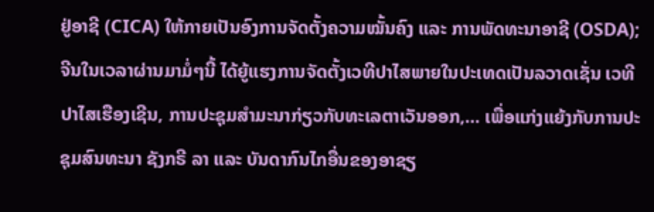ຢູ່ອາຊີ (CICA) ໃຫ້ກາຍເປັນອົງການຈັດຕັ້ງຄວາມໝັ້ນຄົງ ແລະ ການພັດທະນາອາຊີ (OSDA); ຈີນໃນເວລາຜ່ານມາມໍ່ໆນີ້ ໄດ້ຍູ້ແຮງການຈັດຕັ້ງເວທີປາໄສພາຍໃນປະເທດເປັນລວາດເຊັ່ນ ເວທີປາໄສເຮືອງເຊີນ, ການປະຊຸມສຳມະນາກ່ຽວກັບທະເລຕາເວັນອອກ,... ເພື່ອແກ່ງແຍ້ງກັບການປະຊຸມສົນທະນາ ຊັງກຣີ ລາ ແລະ ບັນດາກົນໄກອື່ນຂອງອາຊຽ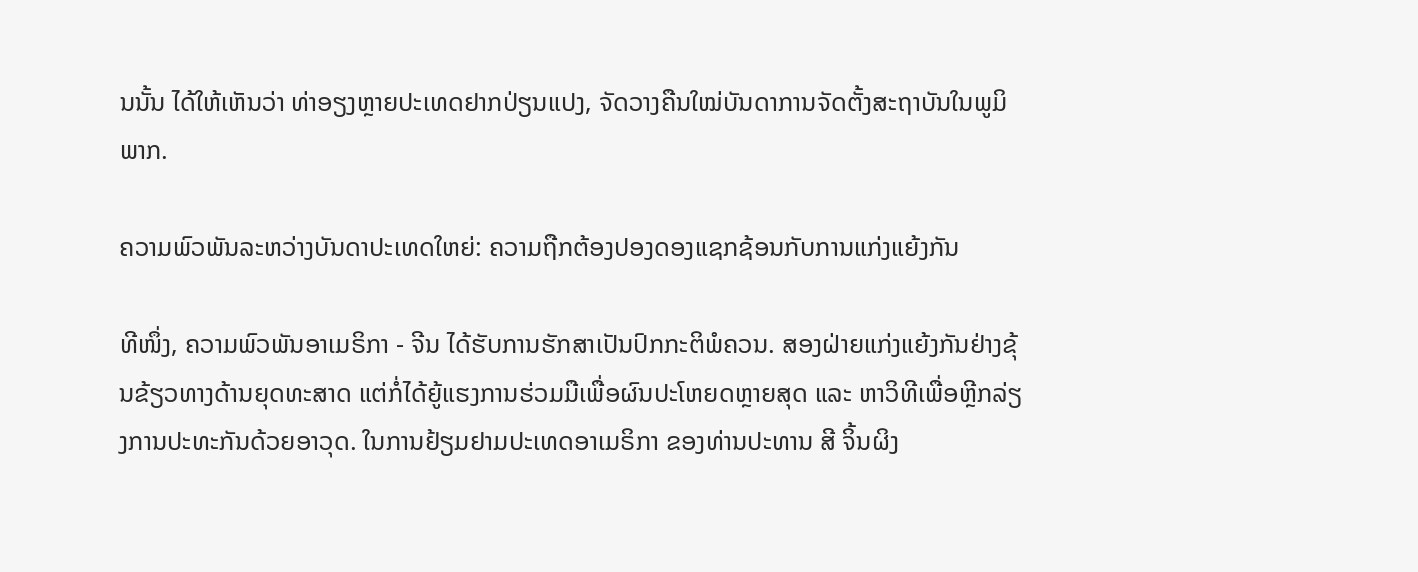ນນັ້ນ ໄດ້ໃຫ້ເຫັນວ່າ ທ່າອຽງຫຼາຍປະເທດຢາກປ່ຽນແປງ, ຈັດວາງຄືນໃໝ່ບັນດາການຈັດຕັ້ງສະຖາບັນໃນພູມິພາກ.

ຄວາມພົວພັນລະຫວ່າງບັນດາປະເທດໃຫຍ່: ຄວາມຖືກຕ້ອງປອງດອງແຊກຊ້ອນກັບການແກ່ງແຍ້ງກັນ

ທີໜຶ່ງ, ຄວາມພົວພັນອາເມຣິກາ - ຈີນ ໄດ້ຮັບການຮັກສາເປັນປົກກະຕິພໍຄວນ. ສອງຝ່າຍແກ່ງແຍ້ງກັນຢ່າງຂຸ້ນຂ້ຽວທາງດ້ານຍຸດທະສາດ ແຕ່ກໍ່ໄດ້ຍູ້ແຮງການຮ່ວມມືເພື່ອຜົນປະໂຫຍດຫຼາຍສຸດ ແລະ ຫາວິທີເພື່ອຫຼີກລ່ຽງການປະທະກັນດ້ວຍອາວຸດ. ໃນການຢ້ຽມຢາມປະເທດອາເມຣິກາ ຂອງທ່ານປະທານ ສີ ຈິ້ນຜິງ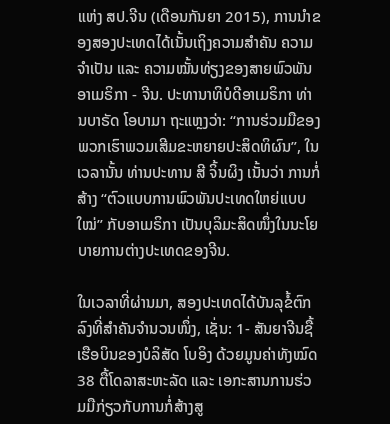ແຫ່ງ ສປ.ຈີນ (ເດືອນກັນຍາ 2015), ການນຳຂອງສອງປະເທດໄດ້ເນັ້ນເຖິງຄວາມສຳຄັນ ຄວາມຈຳເປັນ ແລະ ຄວາມໝັ້ນທ່ຽງຂອງສາຍພົວພັນອາເມຣິກາ - ຈີນ. ປະທານາທິບໍດີອາເມຣິກາ ທ່ານບາຣັດ ໂອບາມາ ຖະແຫຼງວ່າ: “ການຮ່ວມມືຂອງພວກເຮົາພວມເສີມຂະຫຍາຍປະສິດທິຜົນ”, ໃນເວລານັ້ນ ທ່ານປະທານ ສີ ຈິ້ນຜິງ ເນັ້ນວ່າ ການກໍ່ສ້າງ “ຕົວແບບການພົວພັນປະເທດໃຫຍ່ແບບໃໝ່” ກັບອາເມຣິກາ ເປັນບຸລິມະສິດໜຶ່ງໃນນະໂຍບາຍການຕ່າງປະເທດຂອງຈີນ.

ໃນເວລາທີ່ຜ່ານມາ, ສອງປະເທດໄດ້ບັນລຸຂໍ້ຕົກລົງທີ່ສຳຄັນຈຳນວນໜຶ່ງ, ເຊັ່ນ: 1- ສັນຍາຈີນຊື້ເຮືອບິນຂອງບໍລິສັດ ໂບອິງ ດ້ວຍມູນຄ່າທັງໝົດ 38 ຕື້ໂດລາສະຫະລັດ ແລະ ເອກະສານການຮ່ວມມືກ່ຽວກັບການກໍ່ສ້າງສູ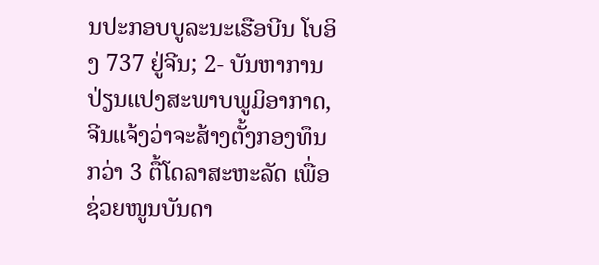ນປະກອບບູລະນະເຮືອບີນ ໂບອິງ 737 ຢູ່ຈີນ; 2- ບັນຫາການປ່ຽນແປງສະພາບພູມິອາກາດ, ຈີນແຈ້ງວ່າຈະສ້າງຕັ້ງກອງທຶນກວ່າ 3 ຕື້ໂດລາສະຫະລັດ ເພື່ອຊ່ວຍໜູນບັນດາ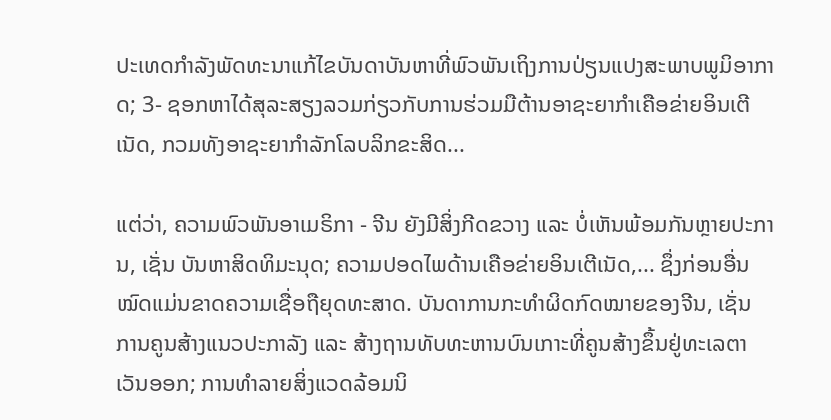ປະເທດກຳລັງພັດທະນາແກ້ໄຂບັນດາບັນຫາທີ່ພົວພັນເຖິງການປ່ຽນແປງສະພາບພູມິອາກາດ; 3- ຊອກຫາໄດ້ສຸລະສຽງລວມກ່ຽວກັບການຮ່ວມມືຕ້ານອາຊະຍາກຳເຄືອຂ່າຍອິນເຕີເນັດ, ກວມທັງອາຊະຍາກຳລັກໂລບລິກຂະສິດ...

ແຕ່ວ່າ, ຄວາມພົວພັນອາເມຣິກາ - ຈີນ ຍັງມີສິ່ງກີດຂວາງ ແລະ ບໍ່ເຫັນພ້ອມກັນຫຼາຍປະການ, ເຊັ່ນ ບັນຫາສິດທິມະນຸດ; ຄວາມປອດໄພດ້ານເຄືອຂ່າຍອິນເຕີເນັດ,... ຊຶ່ງກ່ອນອື່ນໝົດແມ່ນຂາດຄວາມເຊື່ອຖືຍຸດທະສາດ. ບັນດາການກະທຳຜິດກົດໝາຍຂອງຈີນ, ເຊັ່ນ ການຄູນສ້າງແນວປະກາລັງ ແລະ ສ້າງຖານທັບທະຫານບົນເກາະທີ່ຄູນສ້າງຂຶ້ນຢູ່ທະເລຕາເວັນອອກ; ການທຳລາຍສິ່ງແວດລ້ອມນິ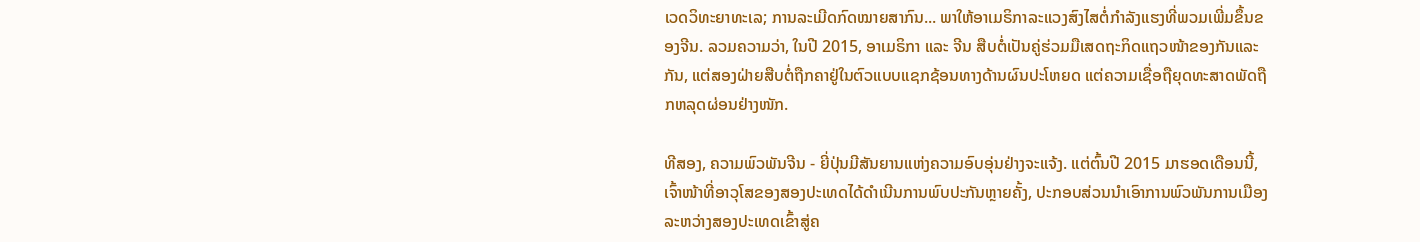ເວດວິທະຍາທະເລ; ການລະເມີດກົດໝາຍສາກົນ... ພາໃຫ້ອາເມຣິກາລະແວງສົງໄສຕໍ່ກຳລັງແຮງທີ່ພວມເພີ່ມຂຶ້ນຂອງຈີນ. ລວມຄວາມວ່າ, ໃນປີ 2015, ອາເມຣິກາ ແລະ ຈີນ ສືບຕໍ່ເປັນຄູ່ຮ່ວມມືເສດຖະກິດແຖວໜ້າຂອງກັນແລະກັນ, ແຕ່ສອງຝ່າຍສືບຕໍ່ຖືກຄາຢູ່ໃນຕົວແບບແຊກຊ້ອນທາງດ້ານຜົນປະໂຫຍດ ແຕ່ຄວາມເຊື່ອຖືຍຸດທະສາດພັດຖືກຫລຸດຜ່ອນຢ່າງໜັກ.

ທີສອງ, ຄວາມພົວພັນຈີນ - ຍີ່ປຸ່ນມີສັນຍານແຫ່ງຄວາມອົບອຸ່ນຢ່າງຈະແຈ້ງ. ແຕ່ຕົ້ນປີ 2015 ມາຮອດເດືອນນີ້, ເຈົ້າໜ້າທີ່ອາວຸໂສຂອງສອງປະເທດໄດ້ດຳເນີນການພົບປະກັນຫຼາຍຄັ້ງ, ປະກອບສ່ວນນຳເອົາການພົວພັນການເມືອງລະຫວ່າງສອງປະເທດເຂົ້າສູ່ຄ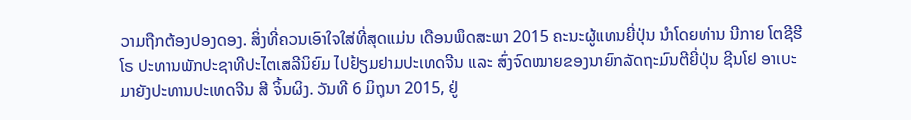ວາມຖືກຕ້ອງປອງດອງ. ສິ່ງທີ່ຄວນເອົາໃຈໃສ່ທີ່ສຸດແມ່ນ ເດືອນພຶດສະພາ 2015 ຄະນະຜູ້ແທນຍີ່ປຸ່ນ ນຳໂດຍທ່ານ ນີກາຍ ໂຕຊີຮີໂຣ ປະທານພັກປະຊາທີປະໄຕເສລີນິຍົມ ໄປຢ້ຽມຢາມປະເທດຈີນ ແລະ ສົ່ງຈົດໝາຍຂອງນາຍົກລັດຖະມົນຕີຍີ່ປຸ່ນ ຊີນໂຢ ອາເບະ ມາຍັງປະທານປະເທດຈີນ ສີ ຈິ້ນຜິງ. ວັນທີ 6 ມິຖຸນາ 2015, ຢູ່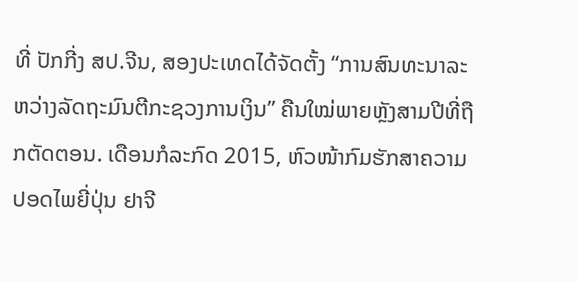ທີ່ ປັກກີ່ງ ສປ.ຈີນ, ສອງປະເທດໄດ້ຈັດຕັ້ງ “ການສົນທະນາລະຫວ່າງລັດຖະມົນຕີກະຊວງການເງິນ” ຄືນໃໝ່ພາຍຫຼັງສາມປີທີ່ຖືກຕັດຕອນ. ເດືອນກໍລະກົດ 2015, ຫົວໜ້າກົມຮັກສາຄວາມປອດໄພຍີ່ປຸ່ນ ຢາຈີ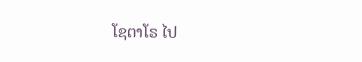ໂຊຕາໂຣ ໄປ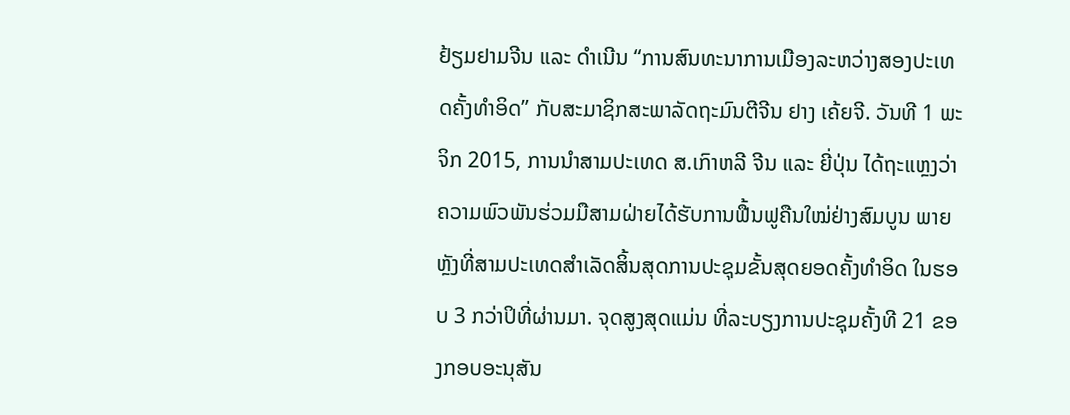ຢ້ຽມຢາມຈີນ ແລະ ດຳເນີນ “ການສົນທະນາການເມືອງລະຫວ່າງສອງປະເທດຄັ້ງທຳອິດ” ກັບສະມາຊິກສະພາລັດຖະມົນຕີຈີນ ຢາງ ເຄ້ຍຈີ. ວັນທີ 1 ພະຈິກ 2015, ການນຳສາມປະເທດ ສ.ເກົາຫລີ ຈີນ ແລະ ຍີ່ປຸ່ນ ໄດ້ຖະແຫຼງວ່າຄວາມພົວພັນຮ່ວມມືສາມຝ່າຍໄດ້ຮັບການຟື້ນຟູຄືນໃໝ່ຢ່າງສົມບູນ ພາຍຫຼັງທີ່ສາມປະເທດສຳເລັດສິ້ນສຸດການປະຊຸມຂັ້ນສຸດຍອດຄັ້ງທຳອິດ ໃນຮອບ 3 ກວ່າປິທີ່ຜ່ານມາ. ຈຸດສູງສຸດແມ່ນ ທີ່ລະບຽງການປະຊຸມຄັ້ງທີ 21 ຂອງກອບອະນຸສັນ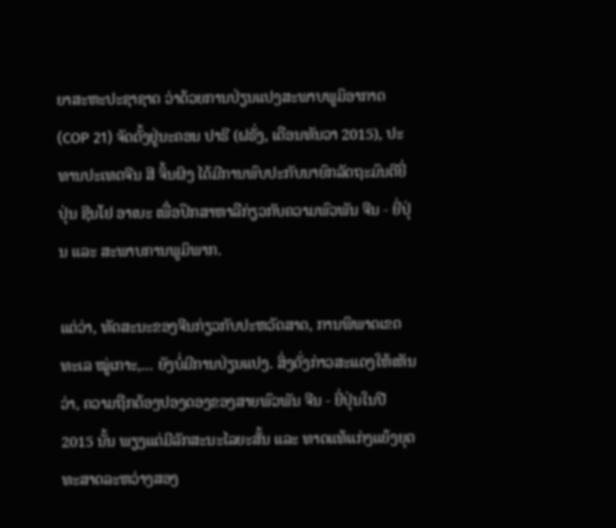ຍາສະຫະປະຊາຊາດ ວ່າດ້ວຍການປ່ຽນແປງສະພາບພູມິອາກາດ (COP 21) ຈັດຕັ້ງຢູ່ນະຄອນ ປາຣີ (ຝຣັ່ງ, ເດືອນທັນວາ 2015), ປະທານປະເທດຈີນ ສີ ຈິ້ນຜິງ ໄດ້ມີການພົບປະກັບນາຍົກລັດຖະມົນຕີຍີ່ປຸ່ນ ຊີນໂຢ ອາເບະ ເພື່ອປຶກສາຫາລືກ່ຽວກັບຄວາມພົວພັນ ຈີນ - ຍີ່ປຸ່ນ ແລະ ສະພາບການພູມິພາກ.

ແຕ່ວ່າ, ທັດສະນະຂອງຈີນກ່ຽວກັບປະຫວັດສາດ, ການພິພາດເຂດທະເລ ໝູ່ເກາະ,... ຍັງບໍ່ມີການປ່ຽນແປງ. ສິ່ງດັ່ງກ່າວສະແດງໃຫ້ເຫັນວ່າ, ຄວາມຖືກຕ້ອງປອງດອງຂອງສາຍພົວພັນ ຈີນ - ຍີ່ປຸ່ນໃນປີ 2015 ນັ້ນ ພຽງແຕ່ມີລັກສະນະໄລຍະສັ້ນ ແລະ ທາດແທ້ແກ່ງແຍ້ງຍຸດທະສາດລະຫວ່າງສອງ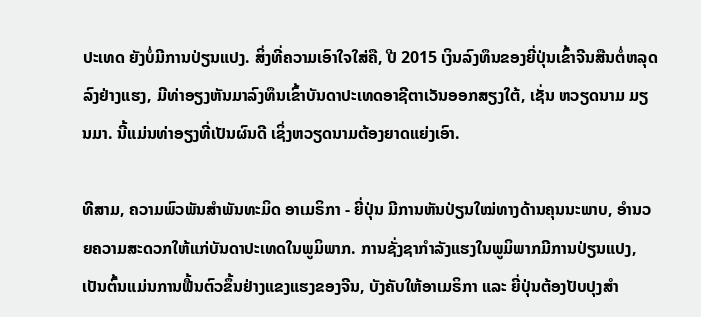ປະເທດ ຍັງບໍ່ມີການປ່ຽນແປງ. ສິ່ງທີ່ຄວາມເອົາໃຈໃສ່ຄື, ປີ 2015 ເງິນລົງທຶນຂອງຍີ່ປຸ່ນເຂົ້າຈີນສືນຕໍ່ຫລຸດລົງຢ່າງແຮງ, ມີທ່າອຽງຫັນມາລົງທຶນເຂົ້າບັນດາປະເທດອາຊີຕາເວັນອອກສຽງໃຕ້, ເຊັ່ນ ຫວຽດນາມ ມຽນມາ. ນີ້ແມ່ນທ່າອຽງທີ່ເປັນຜົນດີ ເຊິ່ງຫວຽດນາມຕ້ອງຍາດແຍ່ງເອົາ.

ທີສາມ, ຄວາມພົວພັນສຳພັນທະມິດ ອາເມຣິກາ - ຍີ່ປຸ່ນ ມີການຫັນປ່ຽນໃໝ່ທາງດ້ານຄຸນນະພາບ, ອຳນວຍຄວາມສະດວກໃຫ້ແກ່ບັນດາປະເທດໃນພູມິພາກ. ການຊັ່ງຊາກຳລັງແຮງໃນພູມິພາກມີການປ່ຽນແປງ, ເປັນຕົ້ນແມ່ນການຟື້ນຕົວຂຶ້ນຢ່າງແຂງແຮງຂອງຈີນ, ບັງຄັບໃຫ້ອາເມຣິກາ ແລະ ຍີ່ປຸ່ນຕ້ອງປັບປຸງສຳ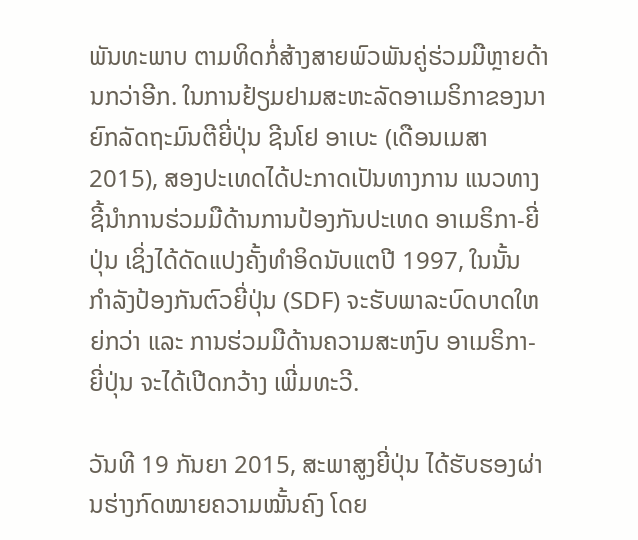ພັນທະພາບ ຕາມທິດກໍ່ສ້າງສາຍພົວພັນຄູ່ຮ່ວມມືຫຼາຍດ້ານກວ່າອີກ. ໃນການຢ້ຽມຢາມສະຫະລັດອາເມຣິກາຂອງນາຍົກລັດຖະມົນຕີຍີ່ປຸ່ນ ຊີນໂຢ ອາເບະ (ເດືອນເມສາ 2015), ສອງປະເທດໄດ້ປະກາດເປັນທາງການ ແນວທາງຊີ້ນຳການຮ່ວມມືດ້ານການປ້ອງກັນປະເທດ ອາເມຣິກາ-ຍີ່ປຸ່ນ ເຊິ່ງໄດ້ດັດແປງຄັ້ງທຳອິດນັບແຕປີ 1997, ໃນນັ້ນ ກຳລັງປ້ອງກັນຕົວຍີ່ປຸ່ນ (SDF) ຈະຮັບພາລະບົດບາດໃຫຍ່ກວ່າ ແລະ ການຮ່ວມມືດ້ານຄວາມສະຫງົບ ອາເມຣິກາ-ຍີ່ປຸ່ນ ຈະໄດ້ເປີດກວ້າງ ເພີ່ມທະວີ.

ວັນທີ 19 ກັນຍາ 2015, ສະພາສູງຍີ່ປຸ່ນ ໄດ້ຮັບຮອງຜ່ານຮ່າງກົດໝາຍຄວາມໝັ້ນຄົງ ໂດຍ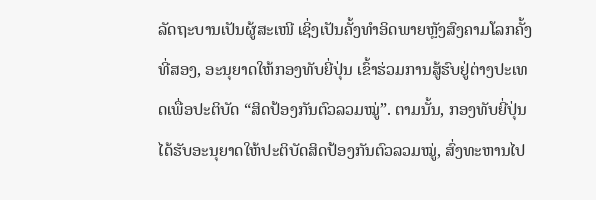ລັດຖະບານເປັນຜູ້ສະເໜີ ເຊິ່ງເປັນຄັ້ງທຳອິດພາຍຫຼັງສົງຄາມໂລກຄັ້ງທີ່ສອງ, ອະນຸຍາດໃຫ້ກອງທັບຍີ່ປຸ່ນ ເຂົ້າຮ່ວມການສູ້ຮົບຢູ່ຕ່າງປະເທດເພື່ອປະຕິບັດ “ສິດປ້ອງກັນຕົວລວມໝູ່”. ຕາມນັ້ນ, ກອງທັບຍີ່ປຸ່ນໄດ້ຮັບອະນຸຍາດໃຫ້ປະຕິບັດສິດປ້ອງກັນຕົວລວມໝູ່, ສົ່ງທະຫານໄປ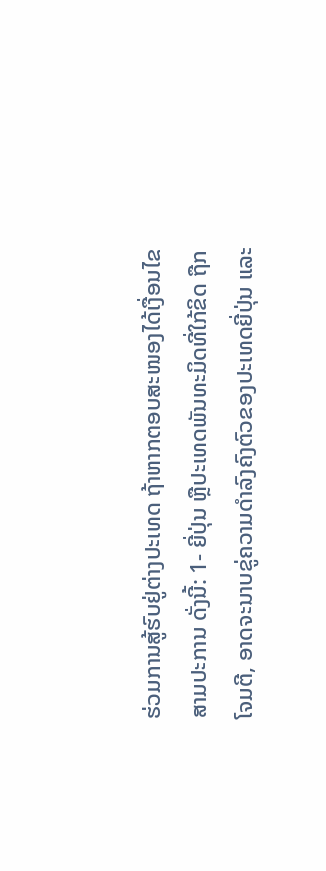ຮ່ວມການສູ້ຮົບຢູ່ຕ່າງປະເທດ ຖ້າຫາກຕອບສະໜອງໄດ້ເງື່ອນໄຂສາມປະການ ດັ່ງນີ້: 1- ຍີ່ປຸ່ນ ຫຼືປະເທດພັນທະມິດທີ່ໃກ້ຂິດ ຖືກໂຈມຕີ, ອາດຈະນາບຂູ່ຄວາມດຳລົງຄົງຕົວຂອງປະເທດຍີ່ປຸ່ນ ແລະ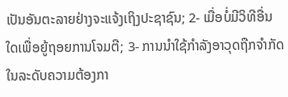ເປັນອັນຕະລາຍຢ່າງຈະແຈ້ງເຖິງປະຊາຊົນ; 2- ເມື່ອບໍ່ມີວິທີອື່ນໃດເພື່ອຍູ້ຖອຍການໂຈມຕີ; 3- ການນຳໃຊ້ກຳລັງອາວຸດຖືກຈຳກັດໃນລະດັບຄວາມຕ້ອງກາ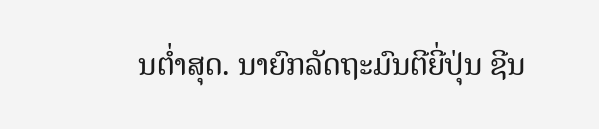ນຕ່ຳສຸດ. ນາຍົກລັດຖະມົນຕີຍີ່ປຸ່ນ ຊີນ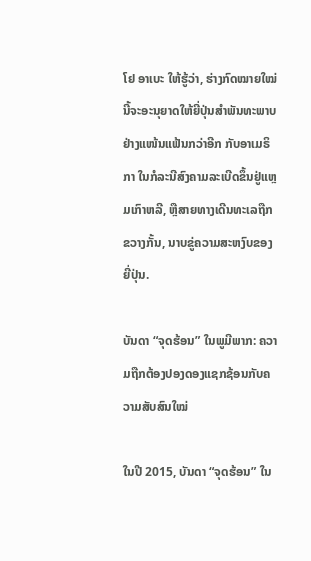ໂຢ ອາເບະ ໃຫ້ຮູ້ວ່າ, ຮ່າງກົດໝາຍໃໝ່ນີ້ຈະອະນຸຍາດໃຫ້ຍີ່ປຸ່ນສຳພັນທະພາບຢ່າງແໜ້ນແຟ້ນກວ່າອີກ ກັບອາເມຣິກາ ໃນກໍລະນີສົງຄາມລະເບີດຂຶ້ນຢູ່ແຫຼມເກົາຫລີ, ຫຼືສາຍທາງເດີນທະເລຖືກຂວາງກັ້ນ, ນາບຂູ່ຄວາມສະຫງົບຂອງຍີ່ປຸ່ນ.

ບັນດາ “ຈຸດຮ້ອນ” ໃນພູມີພາກ: ຄວາມຖືກຕ້ອງປອງດອງແຊກຊ້ອນກັບຄວາມສັບສົນໃໝ່

ໃນປີ 2015, ບັນດາ “ຈຸດຮ້ອນ” ໃນ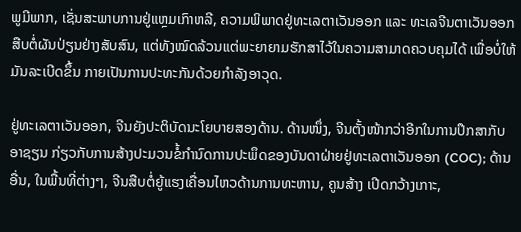ພູມີພາກ, ເຊັ່ນສະພາບການຢູ່ແຫຼມເກົາຫລີ, ຄວາມພິພາດຢູ່ທະເລຕາເວັນອອກ ແລະ ທະເລຈີນຕາເວັນອອກ ສືບຕໍ່ຜັນປ່ຽນຢ່າງສັບສົນ, ແຕ່ທັງໝົດລ້ວນແຕ່ພະຍາຍາມຮັກສາໄວ້ໃນຄວາມສາມາດຄວບຄຸມໄດ້ ເພື່ອບໍ່ໃຫ້ມັນລະເບີດຂຶ້ນ ກາຍເປັນການປະທະກັນດ້ວຍກຳລັງອາວຸດ.

ຢູ່ທະເລຕາເວັນອອກ, ຈີນຍັງປະຕິບັດນະໂຍບາຍສອງດ້ານ. ດ້ານໜຶ່ງ, ຈີນຕັ້ງໜ້າກວ່າອີກໃນການປຶກສາກັບ ອາຊຽນ ກ່ຽວກັບການສ້າງປະມວນຂໍ້ກຳນົດການປະພຶດຂອງບັນດາຝ່າຍຢູ່ທະເລຕາເວັນອອກ (COC); ດ້ານອື່ນ, ໃນພື້ນທີ່ຕ່າງໆ, ຈີນສືບຕໍ່ຍູ້ແຮງເຄື່ອນໄຫວດ້ານການທະຫານ, ຄູນສ້າງ ເປີດກວ້າງເກາະ,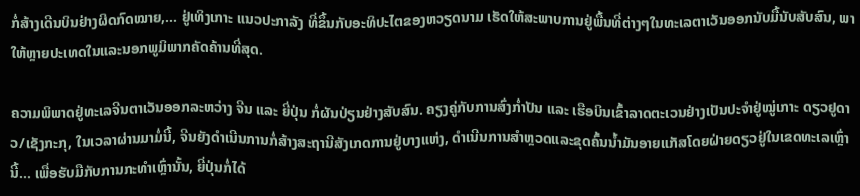ກໍ່ສ້າງເດີນບິນຢ່າງຜິດກົດໝາຍ,... ຢູ່ເທິງເກາະ ແນວປະກາລັງ ທີ່ຂຶ້ນກັບອະທິປະໄຕຂອງຫວຽດນາມ ເຮັດໃຫ້ສະພາບການຢູ່ພື້ນທີ່ຕ່າງໆໃນທະເລຕາເວັນອອກນັບມື້ນັບສັບສົນ, ພາໃຫ້ຫຼາຍປະເທດໃນແລະນອກພູມິພາກຄັດຄ້ານທີ່ສຸດ.

ຄວາມພິພາດຢູ່ທະເລຈີນຕາເວັນອອກລະຫວ່າງ ຈີນ ແລະ ຍີ່ປຸ່ນ ກໍ່ຜັນປ່ຽນຢ່າງສັບສົນ. ຄຽງຄູ່ກັບການສົ່ງກ່ຳປັນ ແລະ ເຮືອບິນເຂົ້າລາດຕະເວນຢ່າງເປັນປະຈຳຢູ່ໝູ່ເກາະ ດຽວຢູດາວ/ເຊັງກະກຸ, ໃນເວລາຜ່ານມາມໍ່ນີ້, ຈີນຍັງດຳເນີນການກໍ່ສ້າງສະຖານີສັງເກດການຢູ່ບາງແຫ່ງ, ດຳເນີນການສຳຫຼວດແລະຂຸດຄົ້ນນ້ຳມັນອາຍແກັສໂດຍຝ່າຍດຽວຢູ່ໃນເຂດທະເລເຫຼົ່ານີ້... ເພື່ອຮັບມືກັບການກະທຳເຫຼົ່ານັ້ນ, ຍີ່ປຸ່ນກໍ່ໄດ້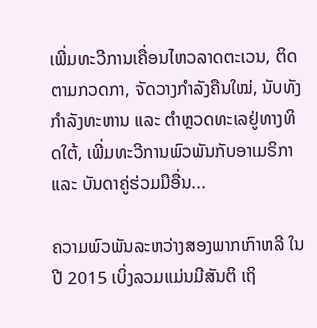ເພີ່ມທະວີການເຄື່ອນໄຫວລາດຕະເວນ, ຕິດຕາມກວດກາ, ຈັດວາງກຳລັງຄືນໃໝ່, ນັບທັງກຳລັງທະຫານ ແລະ ຕຳຫຼວດທະເລຢູ່ທາງທິດໃຕ້, ເພີ່ມທະວີການພົວພັນກັບອາເມຣິກາ ແລະ ບັນດາຄູ່ຮ່ວມມືອື່ນ...

ຄວາມພົວພັນລະຫວ່າງສອງພາກເກົາຫລີ ໃນປີ 2015 ເບິ່ງລວມແມ່ນມີສັນຕິ ເຖິ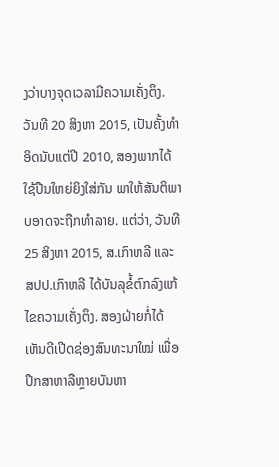ງວ່າບາງຈຸດເວລາມີຄວາມເຄັ່ງຕຶງ. ວັນທີ 20 ສິງຫາ 2015, ເປັນຄັ້ງທຳອິດນັບແຕ່ປີ 2010, ສອງພາກໄດ້ໃຊ້ປືນໃຫຍ່ຍິງໃສ່ກັນ ພາໃຫ້ສັນຕິພາບອາດຈະຖືກທຳລາຍ. ແຕ່ວ່າ, ວັນທີ 25 ສິງຫາ 2015, ສ.ເກົາຫລີ ແລະ ສປປ.ເກົາຫລີ ໄດ້ບັນລຸຂໍ້ຕົກລົງແກ້ໄຂຄວາມເຄັ່ງຕຶງ. ສອງຝ່າຍກໍ່ໄດ້ເຫັນດີເປີດຊ່ອງສົນທະນາໃໝ່ ເພື່ອປຶກສາຫາລືຫຼາຍບັນຫາ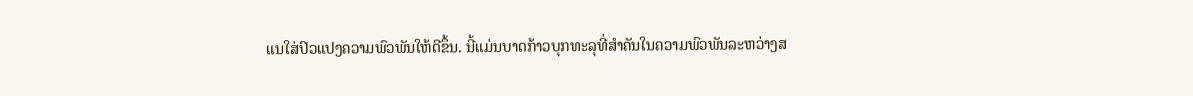ແນໃສ່ປົວແປງຄວາມພົວພັນໃຫ້ດີຂຶ້ນ. ນີ້ແມ່ນບາດກ້າວບຸກທະລຸທີ່ສຳຄັນໃນຄວາມພົວພັນລະຫວ່າງສ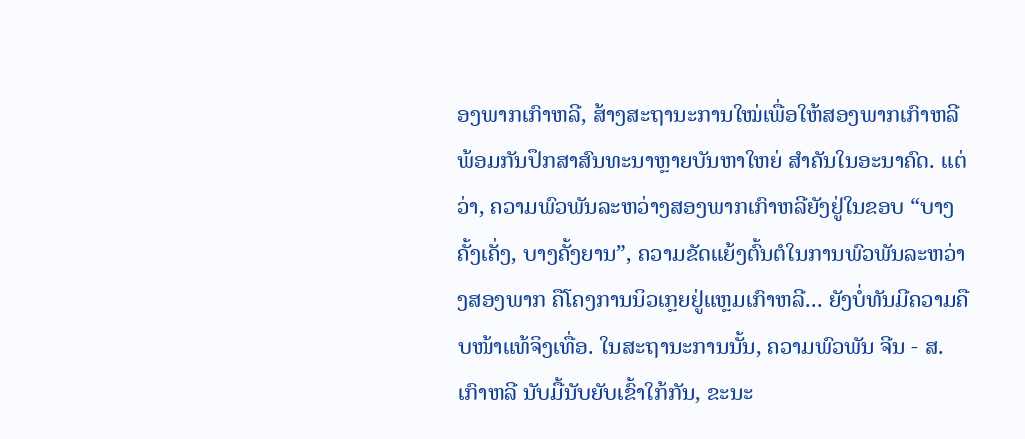ອງພາກເກົາຫລີ, ສ້າງສະຖານະການໃໝ່ເພື່ອໃຫ້ສອງພາກເກົາຫລີພ້ອມກັນປຶກສາສົນທະນາຫຼາຍບັນຫາໃຫຍ່ ສຳຄັນໃນອະນາຄົດ. ແຕ່ວ່າ, ຄວາມພົວພັນລະຫວ່າງສອງພາກເກົາຫລີຍັງຢູ່ໃນຂອບ “ບາງຄັ້ງເຄັ່ງ, ບາງຄັ້ງຍານ”, ຄວາມຂັດແຍ້ງຕົ້ນຕໍໃນການພົວພັນລະຫວ່າງສອງພາກ ຄືໂຄງການນິວເກຼຍຢູ່ແຫຼມເກົາຫລີ... ຍັງບໍ່ທັນມີຄວາມຄືບໜ້າແທ້ຈິງເທື່ອ. ໃນສະຖານະການນັ້ນ, ຄວາມພົວພັນ ຈີນ - ສ.ເກົາຫລີ ນັບມື້ນັບຍັບເຂົ້າໃກ້ກັນ, ຂະນະ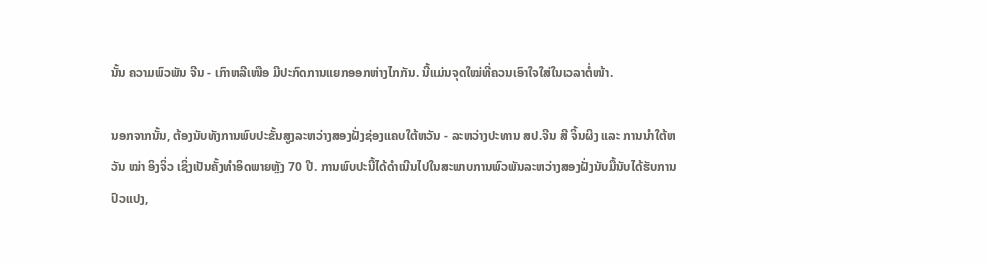ນັ້ນ ຄວາມພົວພັນ ຈີນ - ເກົາຫລີເໜືອ ມີປະກົດການແຍກອອກຫ່າງໄກກັນ. ນີ້ແມ່ນຈຸດໃໝ່ທີ່ຄວນເອົາໃຈໃສ່ໃນເວລາຕໍ່ໜ້າ.

ນອກຈາກນັ້ນ, ຕ້ອງນັບທັງການພົບປະຂັ້ນສູງລະຫວ່າງສອງຝັ່ງຊ່ອງແຄບໃຕ້ຫວັນ - ລະຫວ່າງປະທານ ສປ.ຈີນ ສີ ຈິ້ນຜິງ ແລະ ການນຳໃຕ້ຫວັນ ໝ່າ ອິງຈິ່ວ ເຊິ່ງເປັນຄັ້ງທຳອິດພາຍຫຼັງ 70 ປີ. ການພົບປະນີ້ໄດ້ດຳເນີນໄປໃນສະພາບການພົວພັນລະຫວ່າງສອງຝັ່ງນັບມື້ນັບໄດ້ຮັບການປົວແປງ,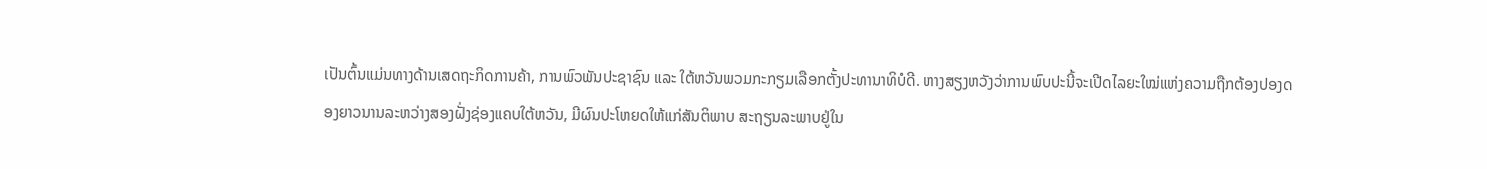ເປັນຕົ້ນແມ່ນທາງດ້ານເສດຖະກິດການຄ້າ, ການພົວພັນປະຊາຊົນ ແລະ ໃຕ້ຫວັນພວມກະກຽມເລືອກຕັ້ງປະທານາທິບໍດີ. ຫາງສຽງຫວັງວ່າການພົບປະນີ້ຈະເປີດໄລຍະໃໝ່ແຫ່ງຄວາມຖືກຕ້ອງປອງດອງຍາວນານລະຫວ່າງສອງຝັ່ງຊ່ອງແຄບໃຕ້ຫວັນ, ມີຜົນປະໂຫຍດໃຫ້ແກ່ສັນຕິພາບ ສະຖຽນລະພາບຢູ່ໃນ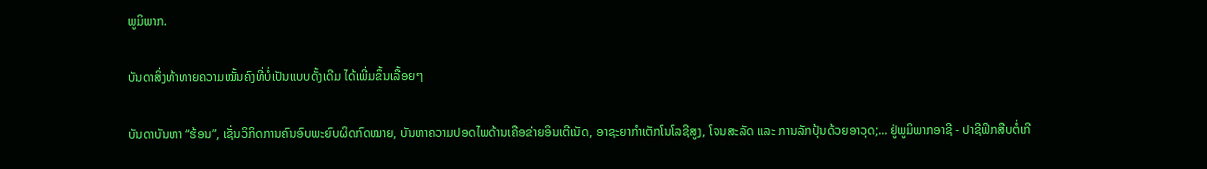ພູມິພາກ.

ບັນດາສິ່ງທ້າທາຍຄວາມໝັ້ນຄົງທີ່ບໍ່ເປັນແບບດັ້ງເດີມ ໄດ້ເພີ່ມຂຶ້ນເລື້ອຍໆ

ບັນດາບັນຫາ “ຮ້ອນ”, ເຊັ່ນວິກິດການຄົນອົບພະຍົບຜິດກົດໝາຍ, ບັນຫາຄວາມປອດໄພດ້ານເຄືອຂ່າຍອິນເຕີເນັດ, ອາຊະຍາກຳເຕັກໂນໂລຊີສູງ, ໂຈນສະລັດ ແລະ ການລັກປຸ້ນດ້ວຍອາວຸດ;... ຢູ່ພູມິພາກອາຊີ - ປາຊີຟິກສືບຕໍ່ເກີ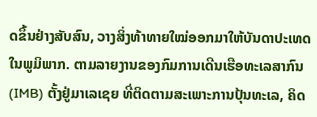ດຂຶ້ນຢ່າງສັບສົນ, ວາງສິ່ງທ້າທາຍໃໝ່ອອກມາໃຫ້ບັນດາປະເທດໃນພູມິພາກ. ຕາມລາຍງານຂອງກົມການເດີນເຮືອທະເລສາກົນ (IMB) ຕັ້ງຢູ່ມາເລເຊຍ ທີ່ຕິດຕາມສະເພາະການປຸ້ນທະເລ, ຄິດ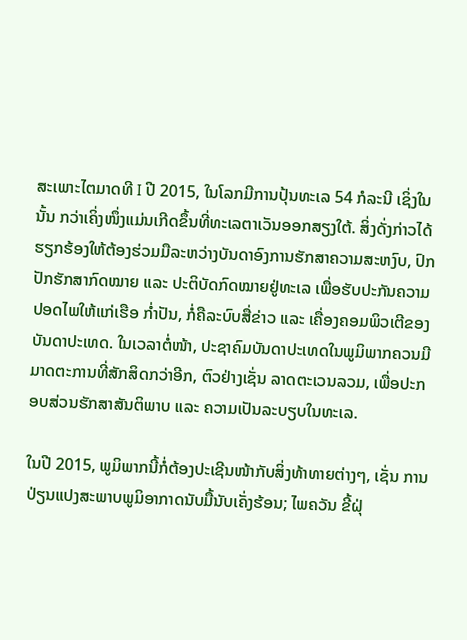ສະເພາະໄຕມາດທີ I ປີ 2015, ໃນໂລກມີການປຸ້ນທະເລ 54 ກໍລະນີ ເຊິ່ງໃນນັ້ນ ກວ່າເຄິ່ງໜຶ່ງແມ່ນເກີດຂຶ້ນທີ່ທະເລຕາເວັນອອກສຽງໃຕ້. ສິ່ງດັ່ງກ່າວໄດ້ຮຽກຮ້ອງໃຫ້ຕ້ອງຮ່ວມມືລະຫວ່າງບັນດາອົງການຮັກສາຄວາມສະຫງົບ, ປົກປັກຮັກສາກົດໝາຍ ແລະ ປະຕິບັດກົດໝາຍຢູ່ທະເລ ເພື່ອຮັບປະກັນຄວາມປອດໄພໃຫ້ແກ່ເຮືອ ກ່ຳປັນ, ກໍ່ຄືລະບົບສື່ຂ່າວ ແລະ ເຄື່ອງຄອມພິວເຕີຂອງບັນດາປະເທດ. ໃນເວລາຕໍ່ໜ້າ, ປະຊາຄົມບັນດາປະເທດໃນພູມິພາກຄວນມີມາດຕະການທີ່ສັກສິດກວ່າອີກ, ຕົວຢ່າງເຊັ່ນ ລາດຕະເວນລວມ, ເພື່ອປະກອບສ່ວນຮັກສາສັນຕິພາບ ແລະ ຄວາມເປັນລະບຽບໃນທະເລ.

ໃນປີ 2015, ພູມິພາກນີ້ກໍ່ຕ້ອງປະເຊີນໜ້າກັບສິ່ງທ້າທາຍຕ່າງໆ, ເຊັ່ນ ການປ່ຽນແປງສະພາບພູມິອາກາດນັບມື້ນັບເຄັ່ງຮ້ອນ; ໄພຄວັນ ຂີ້ຝຸ່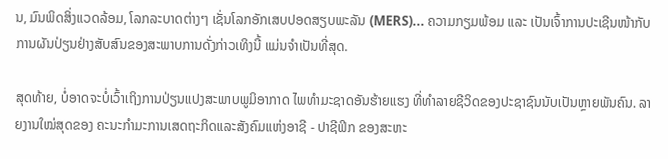ນ, ມົນພິດສິ່ງແວດລ້ອມ, ໂລກລະບາດຕ່າງໆ ເຊັ່ນໂລກອັກເສບປອດສຽບພະລັນ (MERS)... ຄວາມກຽມພ້ອມ ແລະ ເປັນເຈົ້າການປະເຊີນໜ້າກັບການຜັນປ່ຽນຢ່າງສັບສົນຂອງສະພາບການດັ່ງກ່າວເທິງນີ້ ແມ່ນຈຳເປັນທີ່ສຸດ.

ສຸດທ້າຍ, ບໍ່ອາດຈະບໍ່ເວົ້າເຖິງການປ່ຽນແປງສະພາບພູມິອາກາດ ໄພທຳມະຊາດອັນຮ້າຍແຮງ ທີ່ທຳລາຍຊີວິດຂອງປະຊາຊົນນັບເປັນຫຼາຍພັນຄົນ. ລາຍງານໃໝ່ສຸດຂອງ ຄະນະກຳມະການເສດຖະກິດແລະສັງຄົມແຫ່ງອາຊີ - ປາຊີຟິກ ຂອງສະຫະ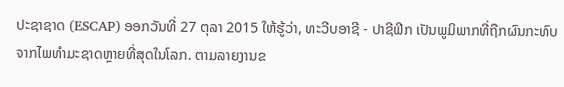ປະຊາຊາດ (ESCAP) ອອກວັນທີ່ 27 ຕຸລາ 2015 ໃຫ້ຮູ້ວ່າ, ທະວີບອາຊີ - ປາຊີຟິກ ເປັນພູມິພາກທີ່ຖືກຜົນກະທົບຈາກໄພທຳມະຊາດຫຼາຍທີ່ສຸດໃນໂລກ. ຕາມລາຍງານຂ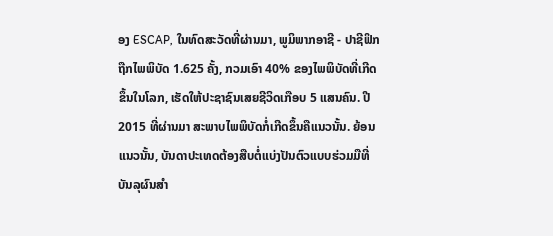ອງ ESCAP, ໃນທົດສະວັດທີ່ຜ່ານມາ, ພູມິພາກອາຊີ - ປາຊີຟິກ ຖືກໄພພິບັດ 1.625 ຄັ້ງ, ກວມເອົາ 40% ຂອງໄພພິບັດທີ່ເກີດຂຶ້ນໃນໂລກ, ເຮັດໃຫ້ປະຊາຊົນເສຍຊີວິດເກືອບ 5 ແສນຄົນ. ປີ 2015 ທີ່ຜ່ານມາ ສະພາບໄພພິບັດກໍ່ເກີດຂຶ້ນຄືແນວນັ້ນ. ຍ້ອນແນວນັ້ນ, ບັນດາປະເທດຕ້ອງສືບຕໍ່ແບ່ງປັນຕົວແບບຮ່ວມມືທີ່ບັນລຸຜົນສຳ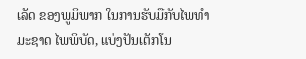ເລັດ ຂອງພູມິພາກ ໃນການຮັບມືກັບໄພທຳມະຊາດ ໄພພິບັດ, ແບ່ງປັນເຕັກໂນ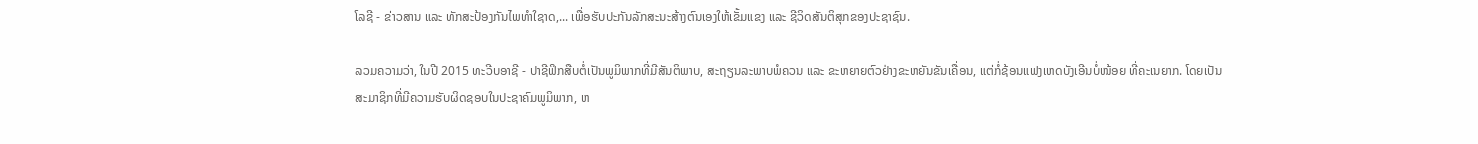ໂລຊີ - ຂ່າວສານ ແລະ ທັກສະປ້ອງກັນໄພທຳໃຊາດ,... ເພື່ອຮັບປະກັນລັກສະນະສ້າງຕົນເອງໃຫ້ເຂັ້ມແຂງ ແລະ ຊີວິດສັນຕິສຸກຂອງປະຊາຊົນ.

ລວມຄວາມວ່າ, ໃນປີ 2015 ທະວີບອາຊີ - ປາຊີຟິກສືບຕໍ່ເປັນພູມິພາກທີ່ມີສັນຕິພາບ, ສະຖຽນລະພາບພໍຄວນ ແລະ ຂະຫຍາຍຕົວຢ່າງຂະຫຍັນຂັນເຄື່ອນ, ແຕ່ກໍ່ຊ້ອນແຟງເຫດບັງເອີນບໍ່ໜ້ອຍ ທີ່ຄະເນຍາກ. ໂດຍເປັນສະມາຊິກທີ່ມີຄວາມຮັບຜິດຊອບໃນປະຊາຄົມພູມິພາກ, ຫ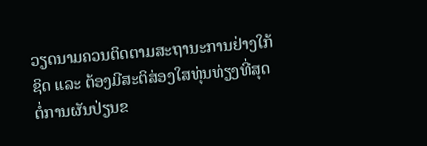ວຽດນາມຄວນຕິດຕາມສະຖານະການຢ່າງໃກ້ຊິດ ແລະ ຕ້ອງມີສະຕິສ່ອງໃສທຸ່ນທ່ຽງທີ່ສຸດຕໍ່ການຜັນປ່ຽນຂ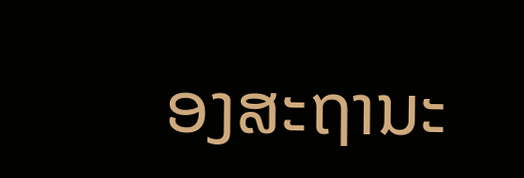ອງສະຖານະ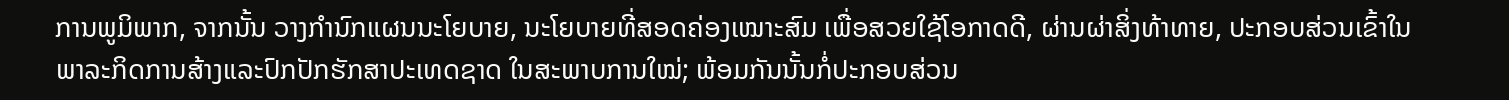ການພູມິພາກ, ຈາກນັ້ນ ວາງກຳນົກແຜນນະໂຍບາຍ, ນະໂຍບາຍທີ່ສອດຄ່ອງເໝາະສົມ ເພື່ອສວຍໃຊ້ໂອກາດດີ, ຜ່ານຜ່າສິ່ງທ້າທາຍ, ປະກອບສ່ວນເຂົ້າໃນພາລະກິດການສ້າງແລະປົກປັກຮັກສາປະເທດຊາດ ໃນສະພາບການໃໝ່; ພ້ອມກັນນັ້ນກໍ່ປະກອບສ່ວນ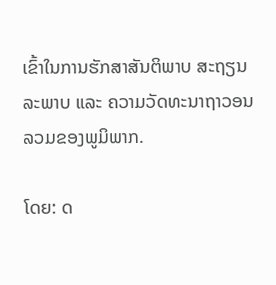ເຂົ້າໃນການຮັກສາສັນຕິພາບ ສະຖຽນລະພາບ ແລະ ຄວາມວັດທະນາຖາວອນລວມຂອງພູມິພາກ.

ໂດຍ: ດ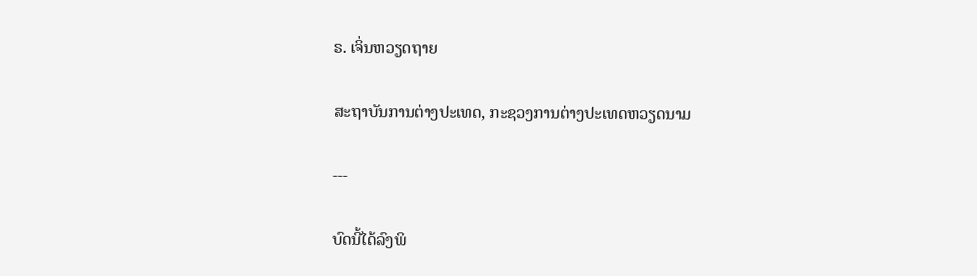ຣ. ເຈິ່ນຫວຽດຖາຍ

ສະຖາບັນການຕ່າງປະເທດ, ກະຊວງການຕ່າງປະເທດຫວຽດນາມ

---

ບົດນີ້ໄດ້ລົງພິ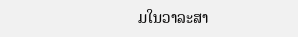ມໃນວາລະສາ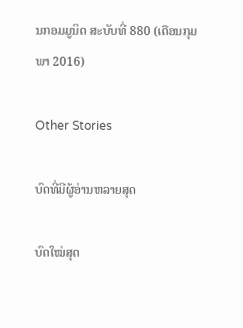ນກອມມູນິດ ສະບັບທີ່ 880 (ເດືອນກຸມພາ 2016)

Other Stories

ບົດທີ່ມີຜູ້ອ່ານຫລາຍສຸດ

ບົດໃໝ່ສຸດ